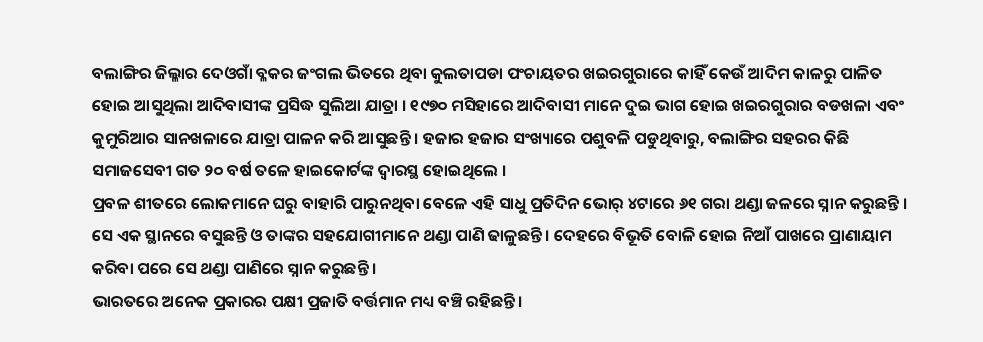ବଲାଙ୍ଗିର ଜିଲ୍ଳାର ଦେଓଗାଁ ବ୍ଳକର ଜଂଗଲ ଭିତରେ ଥିବା କୁଲତାପଡା ପଂଚାୟତର ଖଇରଗୁରାରେ କାହିଁ କେଉଁ ଆଦିମ କାଳରୁ ପାଳିତ ହୋଇ ଆସୁଥିଲା ଆଦିବାସୀଙ୍କ ପ୍ରସିଦ୍ଧ ସୁଲିଆ ଯାତ୍ରା । ୧୯୭୦ ମସିହାରେ ଆଦିବାସୀ ମାନେ ଦୁଇ ଭାଗ ହୋଇ ଖଇରଗୁରାର ବଡଖଳା ଏବଂ କୁମୁରିଆର ସାନଖଳାରେ ଯାତ୍ରା ପାଳନ କରି ଆସୁଛନ୍ତି । ହଜାର ହଜାର ସଂଖ୍ୟାରେ ପଶୁବଳି ପଡୁଥିବାରୁ, ବଲାଙ୍ଗିର ସହରର କିଛି ସମାଜସେବୀ ଗତ ୨୦ ବର୍ଷ ତଳେ ହାଇକୋର୍ଟଙ୍କ ଦ୍ବାରସ୍ଥ ହୋଇଥିଲେ ।
ପ୍ରବଳ ଶୀତରେ ଲୋକମାନେ ଘରୁ ବାହାରି ପାରୁନଥିବା ବେଳେ ଏହି ସାଧୁ ପ୍ରତିଦିନ ଭୋର୍ ୪ଟାରେ ୬୧ ଗରା ଥଣ୍ଡା ଜଳରେ ସ୍ନାନ କରୁଛନ୍ତି । ସେ ଏକ ସ୍ଥାନରେ ବସୁଛନ୍ତି ଓ ତାଙ୍କର ସହଯୋଗୀମାନେ ଥଣ୍ଡା ପାଣି ଢାଳୁଛନ୍ତି । ଦେହରେ ବିଭୂତି ବୋଳି ହୋଇ ନିଆଁ ପାଖରେ ପ୍ରାଣାୟାମ କରିବା ପରେ ସେ ଥଣ୍ଡା ପାଣିରେ ସ୍ନାନ କରୁଛନ୍ତି ।
ଭାରତରେ ଅନେକ ପ୍ରକାରର ପକ୍ଷୀ ପ୍ରଜାତି ବର୍ତ୍ତମାନ ମଧ୍ୟ ବଞ୍ଚି ରହିଛନ୍ତି।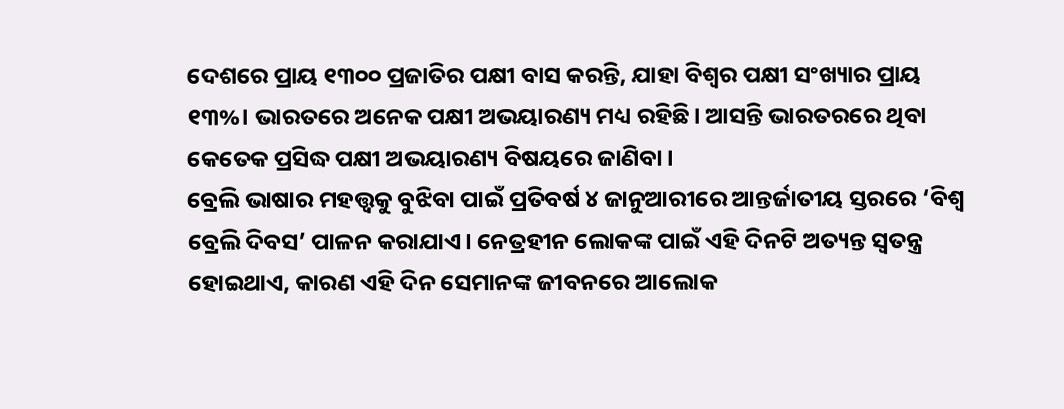ଦେଶରେ ପ୍ରାୟ ୧୩୦୦ ପ୍ରଜାତିର ପକ୍ଷୀ ବାସ କରନ୍ତି, ଯାହା ବିଶ୍ୱର ପକ୍ଷୀ ସଂଖ୍ୟାର ପ୍ରାୟ ୧୩%। ଭାରତରେ ଅନେକ ପକ୍ଷୀ ଅଭୟାରଣ୍ୟ ମଧ୍ୟ ରହିଛି। ଆସନ୍ତି ଭାରତରରେ ଥିବା କେତେକ ପ୍ରସିଦ୍ଧ ପକ୍ଷୀ ଅଭୟାରଣ୍ୟ ବିଷୟରେ ଜାଣିବା।
ବ୍ରେଲି ଭାଷାର ମହତ୍ତ୍ୱକୁ ବୁଝିବା ପାଇଁ ପ୍ରତିବର୍ଷ ୪ ଜାନୁଆରୀରେ ଆନ୍ତର୍ଜାତୀୟ ସ୍ତରରେ ‘ବିଶ୍ୱ ବ୍ରେଲି ଦିବସ’ ପାଳନ କରାଯାଏ। ନେତ୍ରହୀନ ଲୋକଙ୍କ ପାଇଁ ଏହି ଦିନଟି ଅତ୍ୟନ୍ତ ସ୍ୱତନ୍ତ୍ର ହୋଇଥାଏ, କାରଣ ଏହି ଦିନ ସେମାନଙ୍କ ଜୀବନରେ ଆଲୋକ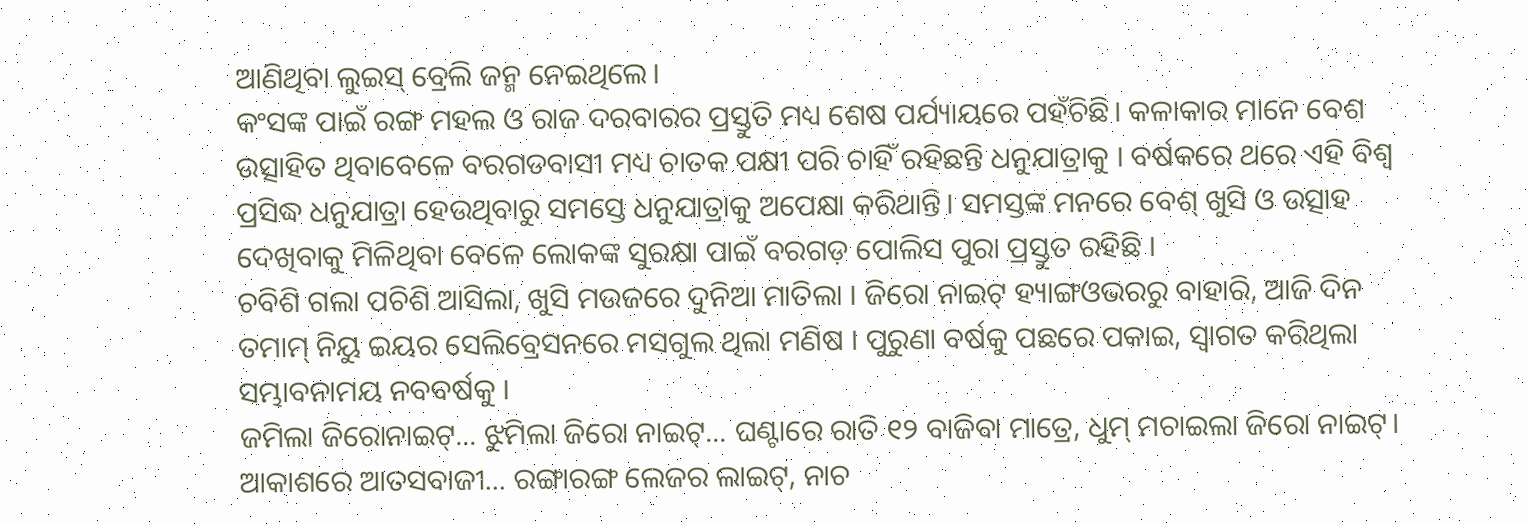ଆଣିଥିବା ଲୁଇସ୍ ବ୍ରେଲି ଜନ୍ମ ନେଇଥିଲେ।
କଂସଙ୍କ ପାଇଁ ରଙ୍ଗ ମହଲ ଓ ରାଜ ଦରବାରର ପ୍ରସ୍ତୁତି ମଧ୍ୟ ଶେଷ ପର୍ଯ୍ୟାୟରେ ପହଁଚିଛି। କଳାକାର ମାନେ ବେଶ ଉତ୍ସାହିତ ଥିବାବେଳେ ବରଗଡବାସୀ ମଧ୍ୟ ଚାତକ ପକ୍ଷୀ ପରି ଚାହିଁ ରହିଛନ୍ତି ଧନୁଯାତ୍ରାକୁ । ବର୍ଷକରେ ଥରେ ଏହି ବିଶ୍ୱ ପ୍ରସିଦ୍ଧ ଧନୁଯାତ୍ରା ହେଉଥିବାରୁ ସମସ୍ତେ ଧନୁଯାତ୍ରାକୁ ଅପେକ୍ଷା କରିଥାନ୍ତି। ସମସ୍ତଙ୍କ ମନରେ ବେଶ୍ ଖୁସି ଓ ଉତ୍ସାହ ଦେଖିବାକୁ ମିଳିଥିବା ବେଳେ ଲୋକଙ୍କ ସୁରକ୍ଷା ପାଇଁ ବରଗଡ଼ ପୋଲିସ ପୁରା ପ୍ରସ୍ତୁତ ରହିଛି ।
ଚବିଶି ଗଲା ପଚିଶି ଆସିଲା, ଖୁସି ମଉଜରେ ଦୁନିଆ ମାତିଲା । ଜିରୋ ନାଇଟ୍ ହ୍ୟାଙ୍ଗଓଭରରୁ ବାହାରି, ଆଜି ଦିନ ତମାମ୍ ନିୟୁ ଇୟର ସେଲିବ୍ରେସନରେ ମସଗୁଲ ଥିଲା ମଣିଷ । ପୁରୁଣା ବର୍ଷକୁ ପଛରେ ପକାଇ, ସ୍ୱାଗତ କରିଥିଲା ସମ୍ଭାବନାମୟ ନବବର୍ଷକୁ ।
ଜମିଲା ଜିରୋନାଇଟ୍... ଝୁମିଲା ଜିରୋ ନାଇଟ୍... ଘଣ୍ଟାରେ ରାତି ୧୨ ବାଜିବା ମାତ୍ରେ, ଧୁମ୍ ମଚାଇଲା ଜିରୋ ନାଇଟ୍। ଆକାଶରେ ଆତସବାଜୀ... ରଙ୍ଗାରଙ୍ଗ ଲେଜର ଲାଇଟ୍, ନାଚ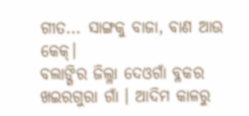ଗୀତ... ସାଙ୍ଗକୁ ବାଜା, ବାଣ ଆଉ କେକ୍।
ବଲାଙ୍ଗିର ଜିଲ୍ଳା ଦେଓଗାଁ ବ୍ଳକର ଖଇରଗୁରା ଗାଁ । ଆଦିମ କାଳରୁ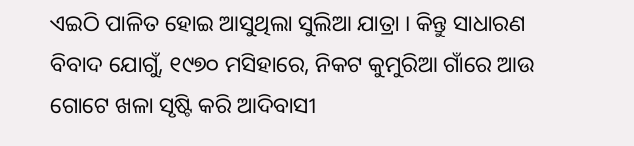ଏଇଠି ପାଳିତ ହୋଇ ଆସୁଥିଲା ସୁଲିଆ ଯାତ୍ରା । କିନ୍ତୁ ସାଧାରଣ ବିବାଦ ଯୋଗୁଁ, ୧୯୭୦ ମସିହାରେ, ନିକଟ କୁମୁରିଆ ଗାଁରେ ଆଉ ଗୋଟେ ଖଳା ସୃଷ୍ଟି କରି ଆଦିବାସୀ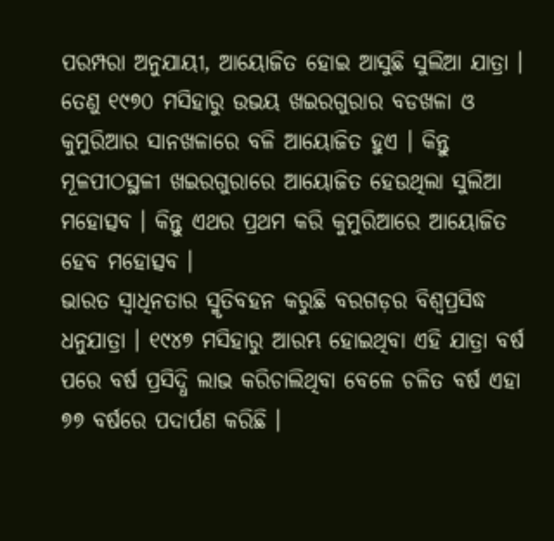ପରମ୍ପରା ଅନୁଯାୟୀ, ଆୟୋଜିତ ହୋଇ ଆସୁଛି ସୁଲିଆ ଯାତ୍ରା । ତେଣୁ ୧୯୭୦ ମସିହାରୁ ଉଭୟ ଖଇରଗୁରାର ବଡଖଳା ଓ କୁମୁରିଆର ସାନଖଳାରେ ବଳି ଆୟୋଜିତ ହୁଏ । କିନ୍ତୁ ମୂଳପୀଠସ୍ଥଳୀ ଖଇରଗୁରାରେ ଆୟୋଜିତ ହେଉଥିଲା ସୁଲିଆ ମହୋତ୍ସବ । କିନ୍ତୁ ଏଥର ପ୍ରଥମ କରି କୁମୁରିଆରେ ଆୟୋଜିତ ହେବ ମହୋତ୍ସବ ।
ଭାରତ ସ୍ୱାଧିନତାର ସ୍ମୃତିବହନ କରୁଛି ବରଗଡ଼ର ବିଶ୍ୱପ୍ରସିଦ୍ଧ ଧନୁଯାତ୍ରା । ୧୯୪୭ ମସିହାରୁ ଆରମ୍ଭ ହୋଇଥିବା ଏହି ଯାତ୍ରା ବର୍ଷ ପରେ ବର୍ଷ ପ୍ରସିଦ୍ଧି ଲାଭ କରିଚାଲିଥିବା ବେଳେ ଚଳିତ ବର୍ଷ ଏହା ୭୭ ବର୍ଷରେ ପଦାର୍ପଣ କରିଛି ।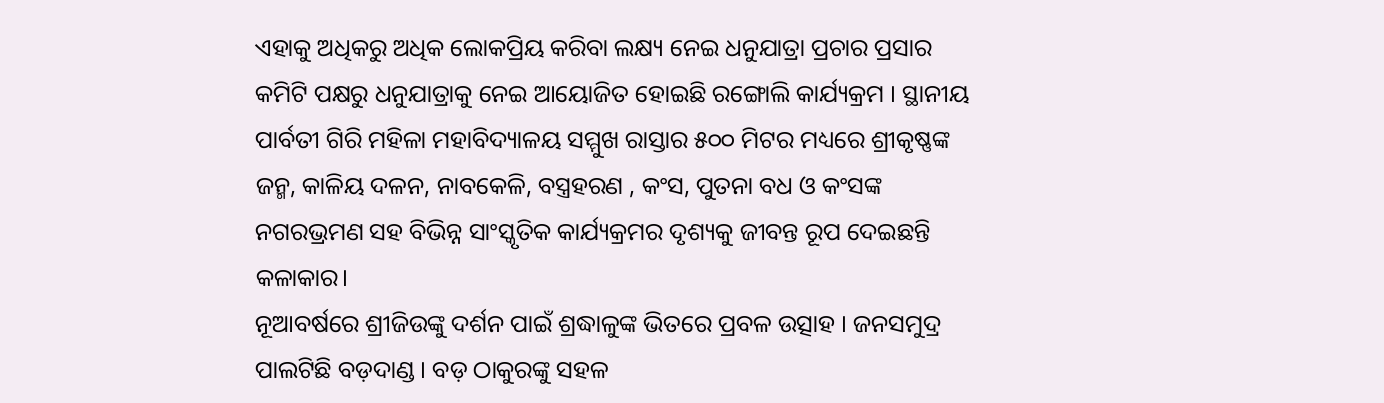ଏହାକୁ ଅଧିକରୁ ଅଧିକ ଲୋକପ୍ରିୟ କରିବା ଲକ୍ଷ୍ୟ ନେଇ ଧନୁଯାତ୍ରା ପ୍ରଚାର ପ୍ରସାର କମିଟି ପକ୍ଷରୁ ଧନୁଯାତ୍ରାକୁ ନେଇ ଆୟୋଜିତ ହୋଇଛି ରଙ୍ଗୋଲି କାର୍ଯ୍ୟକ୍ରମ । ସ୍ଥାନୀୟ ପାର୍ବତୀ ଗିରି ମହିଳା ମହାବିଦ୍ୟାଳୟ ସମ୍ମୁଖ ରାସ୍ତାର ୫୦୦ ମିଟର ମଧ୍ୟରେ ଶ୍ରୀକୃଷ୍ଣଙ୍କ ଜନ୍ମ, କାଳିୟ ଦଳନ, ନାବକେଳି, ବସ୍ତ୍ରହରଣ , କଂସ, ପୁତନା ବଧ ଓ କଂସଙ୍କ ନଗରଭ୍ରମଣ ସହ ବିଭିନ୍ନ ସାଂସ୍କୃତିକ କାର୍ଯ୍ୟକ୍ରମର ଦୃଶ୍ୟକୁ ଜୀବନ୍ତ ରୂପ ଦେଇଛନ୍ତି କଳାକାର।
ନୂଆବର୍ଷରେ ଶ୍ରୀଜିଉଙ୍କୁ ଦର୍ଶନ ପାଇଁ ଶ୍ରଦ୍ଧାଳୁଙ୍କ ଭିତରେ ପ୍ରବଳ ଉତ୍ସାହ । ଜନସମୁଦ୍ର ପାଲଟିଛି ବଡ଼ଦାଣ୍ଡ । ବଡ଼ ଠାକୁରଙ୍କୁ ସହଳ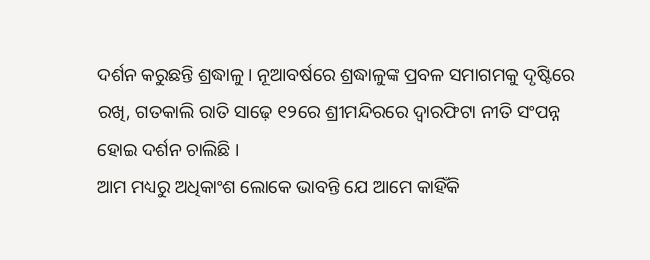ଦର୍ଶନ କରୁଛନ୍ତି ଶ୍ରଦ୍ଧାଳୁ । ନୂଆବର୍ଷରେ ଶ୍ରଦ୍ଧାଳୁଙ୍କ ପ୍ରବଳ ସମାଗମକୁ ଦୃଷ୍ଟିରେ ରଖି, ଗତକାଲି ରାତି ସାଢ଼େ ୧୨ରେ ଶ୍ରୀମନ୍ଦିରରେ ଦ୍ବାରଫିଟା ନୀତି ସଂପନ୍ନ ହୋଇ ଦର୍ଶନ ଚାଲିଛି ।
ଆମ ମଧ୍ୟରୁ ଅଧିକାଂଶ ଲୋକେ ଭାବନ୍ତି ଯେ ଆମେ କାହିଁକି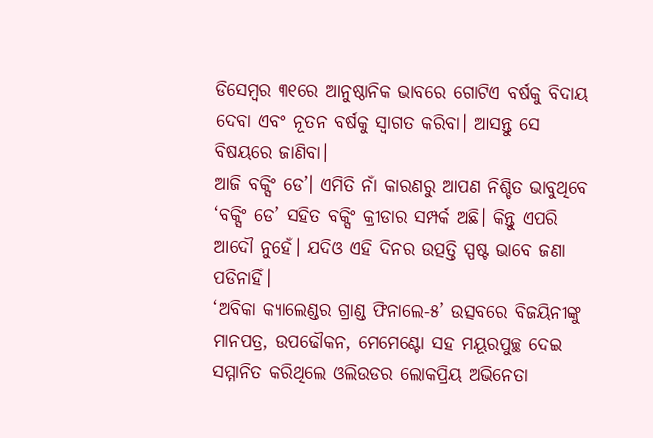ଡିସେମ୍ବର ୩୧ରେ ଆନୁଷ୍ଠାନିକ ଭାବରେ ଗୋଟିଏ ବର୍ଷକୁ ବିଦାୟ ଦେବା ଏବଂ ନୂତନ ବର୍ଷକୁ ସ୍ୱାଗତ କରିବା। ଆସନ୍ତୁ ସେ ବିଷୟରେ ଜାଣିବା।
ଆଜି ବକ୍ସିଂ ଡେ’। ଏମିତି ନାଁ କାରଣରୁ ଆପଣ ନିଶ୍ଚିତ ଭାବୁଥିବେ ‘ବକ୍ସିଂ ଡେ’ ସହିତ ବକ୍ସିଂ କ୍ରୀଡାର ସମ୍ପର୍କ ଅଛି। କିନ୍ତୁ ଏପରି ଆଦୌ ନୁହେଁ। ଯଦିଓ ଏହି ଦିନର ଉତ୍ପତ୍ତି ସ୍ପଷ୍ଟ ଭାବେ ଜଣା ପଡିନାହିଁ।
‘ଅବିକା କ୍ୟାଲେଣ୍ଡର ଗ୍ରାଣ୍ଡ ଫିନାଲେ-୫’ ଉତ୍ସବରେ ବିଜୟିନୀଙ୍କୁ ମାନପତ୍ର, ଉପଢୌକନ, ମେମେଣ୍ଟୋ ସହ ମୟୂରପୁଚ୍ଛ ଦେଇ ସମ୍ମାନିତ କରିଥିଲେ ଓଲିଉଡର ଲୋକପ୍ରିୟ ଅଭିନେତା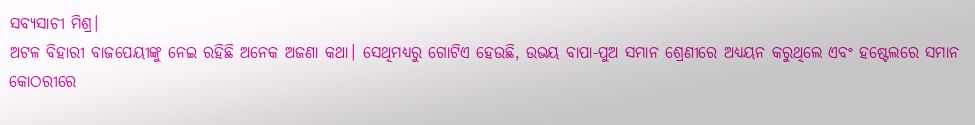ସବ୍ୟସାଚୀ ମିଶ୍ର।
ଅଟଳ ବିହାରୀ ବାଜପେୟୀଙ୍କୁ ନେଇ ରହିଛି ଅନେକ ଅଜଣା କଥା। ସେଥିମଧ୍ୟରୁ ଗୋଟିଏ ହେଉଛି, ଉଭୟ ବାପା-ପୁଅ ସମାନ ଶ୍ରେଣୀରେ ଅଧ୍ୟୟନ କରୁଥିଲେ ଏବଂ ହଷ୍ଟେଲରେ ସମାନ କୋଠରୀରେ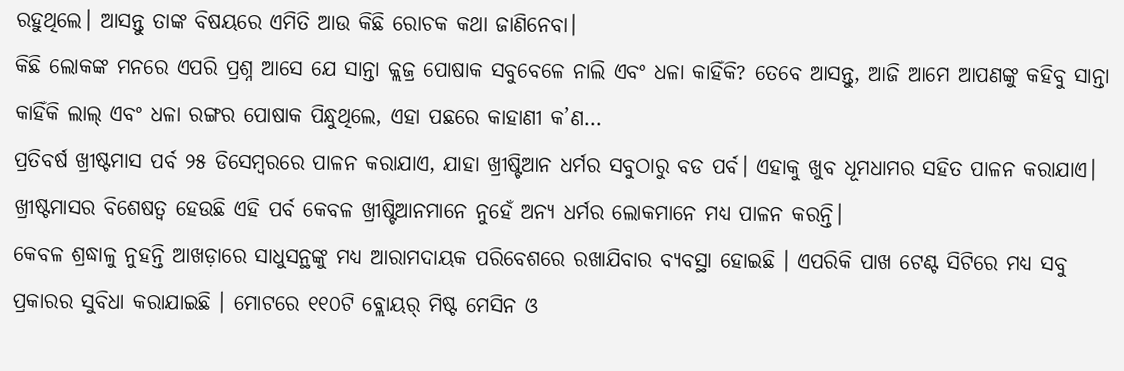ରହୁଥିଲେ। ଆସନ୍ତୁ ତାଙ୍କ ବିଷୟରେ ଏମିତି ଆଉ କିଛି ରୋଚକ କଥା ଜାଣିନେବା।
କିଛି ଲୋକଙ୍କ ମନରେ ଏପରି ପ୍ରଶ୍ନ ଆସେ ଯେ ସାନ୍ତା କ୍ଲଜ୍ର ପୋଷାକ ସବୁବେଳେ ନାଲି ଏବଂ ଧଳା କାହିଁକି? ତେବେ ଆସନ୍ତୁ, ଆଜି ଆମେ ଆପଣଙ୍କୁ କହିବୁ ସାନ୍ତା କାହିଁକି ଲାଲ୍ ଏବଂ ଧଳା ରଙ୍ଗର ପୋଷାକ ପିନ୍ଧୁଥିଲେ, ଏହା ପଛରେ କାହାଣୀ କ’ଣ…
ପ୍ରତିବର୍ଷ ଖ୍ରୀଷ୍ଟମାସ ପର୍ବ ୨୫ ଡିସେମ୍ବରରେ ପାଳନ କରାଯାଏ, ଯାହା ଖ୍ରୀଷ୍ଟିଆନ ଧର୍ମର ସବୁଠାରୁ ବଡ ପର୍ବ। ଏହାକୁ ଖୁବ ଧୂମଧାମର ସହିତ ପାଳନ କରାଯାଏ। ଖ୍ରୀଷ୍ଟମାସର ବିଶେଷତ୍ୱ ହେଉଛି ଏହି ପର୍ବ କେବଳ ଖ୍ରୀଷ୍ଟିଆନମାନେ ନୁହେଁ ଅନ୍ୟ ଧର୍ମର ଲୋକମାନେ ମଧ୍ୟ ପାଳନ କରନ୍ତି।
କେବଳ ଶ୍ରଦ୍ଧାଳୁ ନୁହନ୍ତି ଆଖଡ଼ାରେ ସାଧୁସନ୍ଥଙ୍କୁ ମଧ୍ୟ ଆରାମଦାୟକ ପରିବେଶରେ ରଖାଯିବାର ବ୍ୟବସ୍ଥା ହୋଇଛି । ଏପରିକି ପାଖ ଟେଣ୍ଟ ସିଟିରେ ମଧ୍ୟ ସବୁ ପ୍ରକାରର ସୁବିଧା କରାଯାଇଛି । ମୋଟରେ ୧୧୦ଟି ବ୍ଲୋୟର୍ ମିଷ୍ଟ ମେସିନ ଓ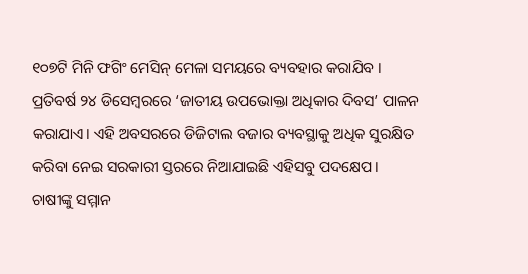୧୦୭ଟି ମିନି ଫଗିଂ ମେସିନ୍ ମେଳା ସମୟରେ ବ୍ୟବହାର କରାଯିବ ।
ପ୍ରତିବର୍ଷ ୨୪ ଡିସେମ୍ବରରେ ‘ଜାତୀୟ ଉପଭୋକ୍ତା ଅଧିକାର ଦିବସ’ ପାଳନ କରାଯାଏ। ଏହି ଅବସରରେ ଡିଜିଟାଲ ବଜାର ବ୍ୟବସ୍ଥାକୁ ଅଧିକ ସୁରକ୍ଷିତ କରିବା ନେଇ ସରକାରୀ ସ୍ତରରେ ନିଆଯାଇଛି ଏହିସବୁ ପଦକ୍ଷେପ।
ଚାଷୀଙ୍କୁ ସମ୍ମାନ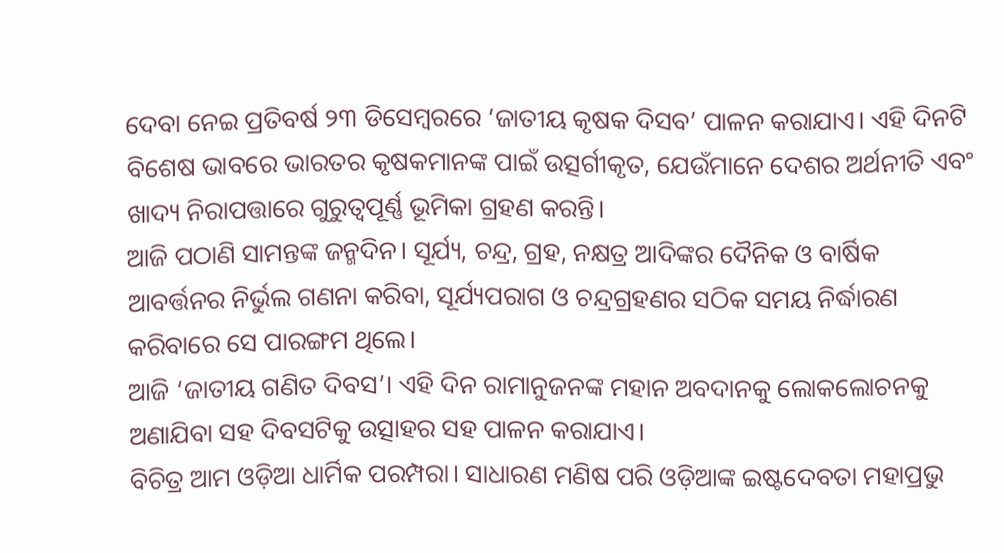ଦେବା ନେଇ ପ୍ରତିବର୍ଷ ୨୩ ଡିସେମ୍ବରରେ ‘ଜାତୀୟ କୃଷକ ଦିସବ’ ପାଳନ କରାଯାଏ। ଏହି ଦିନଟି ବିଶେଷ ଭାବରେ ଭାରତର କୃଷକମାନଙ୍କ ପାଇଁ ଉତ୍ସର୍ଗୀକୃତ, ଯେଉଁମାନେ ଦେଶର ଅର୍ଥନୀତି ଏବଂ ଖାଦ୍ୟ ନିରାପତ୍ତାରେ ଗୁରୁତ୍ୱପୂର୍ଣ୍ଣ ଭୂମିକା ଗ୍ରହଣ କରନ୍ତି।
ଆଜି ପଠାଣି ସାମନ୍ତଙ୍କ ଜନ୍ମଦିନ। ସୂର୍ଯ୍ୟ, ଚନ୍ଦ୍ର, ଗ୍ରହ, ନକ୍ଷତ୍ର ଆଦିଙ୍କର ଦୈନିକ ଓ ବାର୍ଷିକ ଆବର୍ତ୍ତନର ନିର୍ଭୁଲ ଗଣନା କରିବା, ସୂର୍ଯ୍ୟପରାଗ ଓ ଚନ୍ଦ୍ରଗ୍ରହଣର ସଠିକ ସମୟ ନିର୍ଦ୍ଧାରଣ କରିବାରେ ସେ ପାରଙ୍ଗମ ଥିଲେ।
ଆଜି ‘ଜାତୀୟ ଗଣିତ ଦିବସ’। ଏହି ଦିନ ରାମାନୁଜନଙ୍କ ମହାନ ଅବଦାନକୁ ଲୋକଲୋଚନକୁ ଅଣାଯିବା ସହ ଦିବସଟିକୁ ଉତ୍ସାହର ସହ ପାଳନ କରାଯାଏ।
ବିଚିତ୍ର ଆମ ଓଡ଼ିଆ ଧାର୍ମିକ ପରମ୍ପରା। ସାଧାରଣ ମଣିଷ ପରି ଓଡ଼ିଆଙ୍କ ଇଷ୍ଟଦେବତା ମହାପ୍ରଭୁ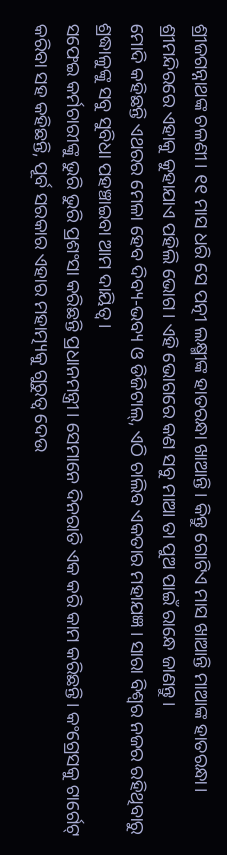ଶ୍ରୀଜଗନ୍ନାଥଙ୍କ ଚଳଣୀ। ୧୧ ମାସ ଧରି ସେ ପତ୍ନୀ ଲକ୍ଷ୍ମୀଙ୍କ ହାତରନ୍ଧା ଖାଆନ୍ତି। କିନ୍ତୁ ଗୋଟିଏ ମାସ ଖାଆନ୍ତି ମାଆଙ୍କ ହାତରନ୍ଧା। ଶ୍ରୀମନ୍ଦିରରେ ଏହାକୁ କୁହାଯାଏ ପହିଲି ଭୋଗ। ଏହି ଭୋଗରେ କଣ ସବୁ ମାଆ ତା ପୁଅ ପାଇଁ ରାନ୍ଧେ ଜାଣନ୍ତୁ।
ମୋଦି କହିଛନ୍ତି ଏଥରର ମେଳା ହେବ ଦିବ୍ୟ-ଭବ୍ୟ ଓ ଡିଜିଟାଲ୍, ଏଠି ଚାଲିବ ଏକତାର ମହାଯଜ୍ଞ । ସାରା ବିଶ୍ୱର ନଜର ରହିଥିବାରୁ ଶ୍ରଦ୍ଧାଳୁଙ୍କୁ ସବୁ ସୁବିଧା ପହଞ୍ଚାଇବା ଆମ ଦାୟିତ୍ୱ ।
ସଫେଇ କର୍ମଚାରୀଙ୍କୁ ଭୁରି ଭୁରି ପ୍ରଶଂସା କରିଛନ୍ତି ପ୍ରଧାନମନ୍ତ୍ରୀ। ସେମାନେ ଦିନରାତି ଏକ କରି କାମ କରିଛନ୍ତି। କଂଗ୍ରେସକୁ ଟାର୍ଗେଟ୍ କରିବା ସହ କହିଛନ୍ତି, ପୂର୍ବ ସରକାର ଏହାର ମହାତ୍ମ୍ୟକୁ ଗୁରୁତ୍ବ ଦେଉ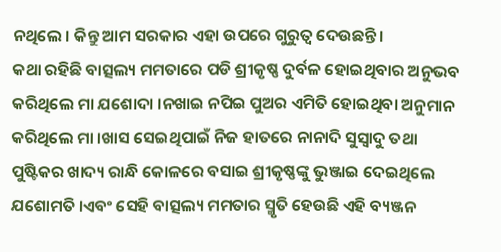ନଥିଲେ । କିନ୍ତୁ ଆମ ସରକାର ଏହା ଉପରେ ଗୁରୁତ୍ବ ଦେଉଛନ୍ତି।
କଥା ରହିଛି ବାତ୍ସଲ୍ୟ ମମତାରେ ପଡି ଶ୍ରୀକୃଷ୍ଣ ଦୁର୍ବଳ ହୋଇଥିବାର ଅନୁଭବ କରିଥିଲେ ମା ଯଶୋଦା ।ନଖାଇ ନପିଇ ପୁଅର ଏମିତି ହୋଇଥିବା ଅନୁମାନ କରିଥିଲେ ମା ।ଖାସ ସେଇଥିପାଇଁ ନିଜ ହାତରେ ନାନାଦି ସୁସ୍ୱାଦୁ ତଥା ପୁଷ୍ଟିକର ଖାଦ୍ୟ ରାନ୍ଧି କୋଳରେ ବସାଇ ଶ୍ରୀକୃଷ୍ଣଙ୍କୁ ଭୁଞ୍ଜାଇ ଦେଇଥିଲେ ଯଶୋମତି ।ଏବଂ ସେହି ବାତ୍ସଲ୍ୟ ମମତାର ସ୍ମୃତି ହେଉଛି ଏହି ବ୍ୟଞ୍ଜନ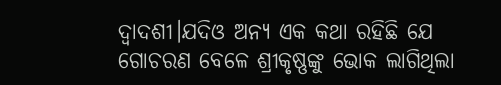ଦ୍ଵାଦଶୀ।ଯଦିଓ ଅନ୍ୟ ଏକ କଥା ରହିଛି ଯେ ଗୋଚରଣ ବେଳେ ଶ୍ରୀକୃଷ୍ଣଙ୍କୁ ଭୋକ ଲାଗିଥିଲା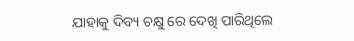ଯାହାକୁ ଦିବ୍ୟ ଚକ୍ଷୁ ରେ ଦେଖି ପାରିଥିଲେ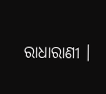ରାଧାରାଣୀ ।